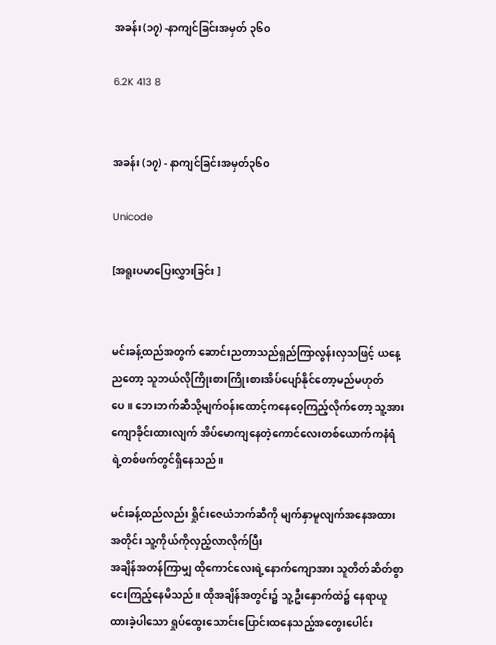အခန်း(၁၇) -နာကျင်ခြင်းအမှတ် ၃၆၀

6.2K 413 8


အခန်း (၁၇) - နာကျင်ခြင်းအမှတ်၃၆၀

Unicode

[အရူးပမာပြေးလွှားခြင်း ]


မင်းခန့်ထည်အတွက် ဆောင်းညတာသည်ရှည်ကြာလွန်းလှသဖြင့် ယနေ့ညတော့ သူဘယ်လိုကြိုးစားကြိုးစားအိပ်ပျော်နိုင်တော့မည်မဟုတ်ပေ။ ဘေးဘက်ဆီသို့မျက်ဝန်းထောင့်ကနေဝေ့ကြည့်လိုက်တော့ သူ့အားကျောခိုင်းထားလျက် အိပ်မောကျနေတဲ့ကောင်လေးတစ်ယောက်ကနံရံရဲ့တစ်ဖက်တွင်ရှိနေသည်။

မင်းခန့်ထည်လည်း ရှိုင်းဇေယံဘက်ဆီကို မျက်နှာမူလျက်အနေအထားအတိုင်း သူ့ကိုယ်ကိုလှည့်လာလိုက်ပြီး
အချိန်အတန်ကြာမျှ ထိုကောင်လေးရဲ့နောက်ကျောအား သူတိတ်ဆိတ်စွာငေးကြည့်နေမိသည်။ ထိုအချိန်အတွင်း၌ သူ့ဦးနှောက်ထဲ၌ နေရာယူထားခဲ့ပါသော ရှုပ်ထွေးသောင်းပြောင်းထနေသည့်အတွေးပေါင်း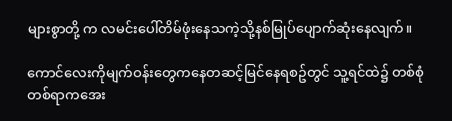များစွာတို့ က လမင်းပေါ်တိမ်ဖုံးနေသကဲ့သို့နစ်မြုပ်ပျောက်ဆုံးနေလျက်။

ကောင်လေးကိုမျက်ဝန်းတွေကနေတဆင့်မြင်နေရစဥ်တွင် သူ့ရင်ထဲ၌ တစ်စုံတစ်ရာကအေး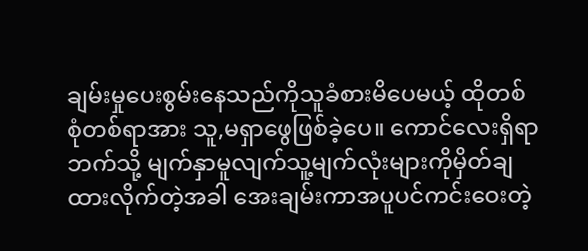ချမ်းမှုပေးစွမ်းနေသည်ကိုသူခံစားမိပေမယ့် ထိုတစ်စုံတစ်ရာအား သူ,မရှာဖွေဖြစ်ခဲ့ပေ။ ကောင်လေးရှိရာဘက်သို့ မျက်နှာမူလျက်သူ့မျက်လုံးများကိုမှိတ်ချထားလိုက်တဲ့အခါ အေးချမ်းကာအပူပင်ကင်းဝေးတဲ့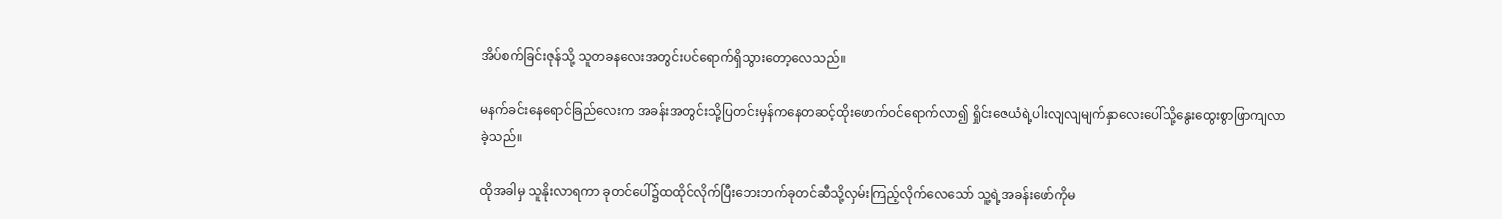အိပ်စက်ခြင်းဇုန်သို့ သူတခနလေးအတွင်းပင်ရောက်ရှိသွားတော့လေသည်။

မနက်ခင်းနေရောင်ခြည်လေးက အခန်းအတွင်းသို့ပြတင်းမှန်ကနေတဆင့်ထိုးဖောက်ဝင်ရောက်လာ၍ ရှိုင်းဇေယံရဲ့ပါးလျလျမျက်နှာလေးပေါ်သို့နွေးထွေးစွာဖြာကျလာခဲ့သည်။

ထိုအခါမှ သူနိုးလာရကာ ခုတင်ပေါ်၌ထထိုင်လိုက်ပြီးဘေးဘက်ခုတင်ဆီသို့လှမ်းကြည့်လိုက်လေသော် သူ့ရဲ့အခန်းဖော်ကိုမ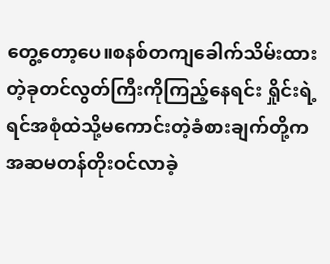တွေ့တော့ပေ။စနစ်တကျခေါက်သိမ်းထားတဲ့ခုတင်လွတ်ကြီးကိုကြည့်နေရင်း ရှိုင်းရဲ့ရင်အစုံထဲသို့မကောင်းတဲ့ခံစားချက်တို့ကအဆမတန်တိုးဝင်လာခဲ့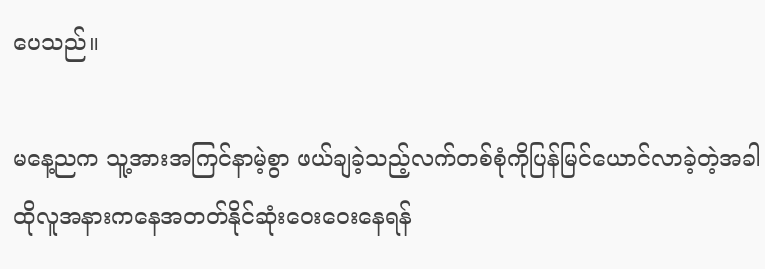ပေသည်။

မနေ့ညက သူ့အားအကြင်နာမဲ့စွာ ဖယ်ချခဲ့သည့်လက်တစ်စုံကိုပြန်မြင်ယောင်လာခဲ့တဲ့အခါ ထိုလူအနားကနေအတတ်နိုင်ဆုံးဝေးဝေးနေရန်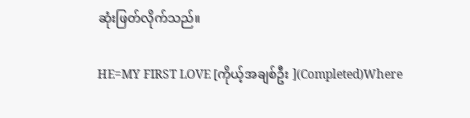ဆုံးဖြတ်လိုက်သည်။

HE=MY FIRST LOVE [ကိုယ့်အချစ်ဦး ](Completed)Where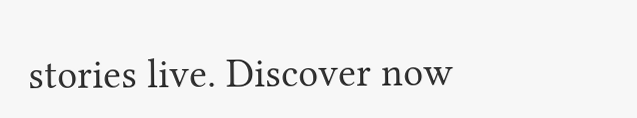stories live. Discover now